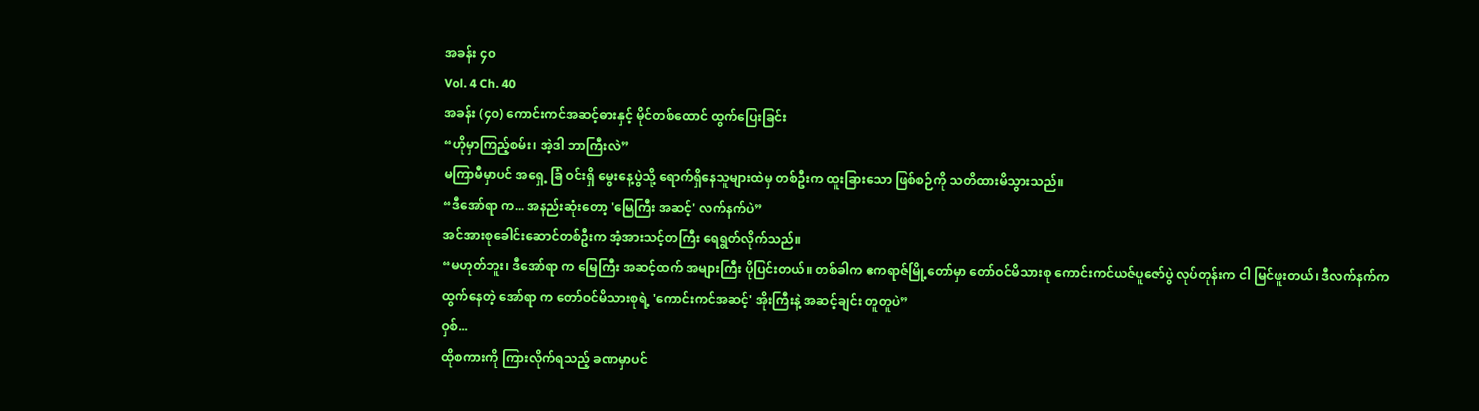အခန်း ၄၀
Vol. 4 Ch. 40
အခန်း (၄၀) ကောင်းကင်အဆင့်ဓားနှင့် မိုင်တစ်ထောင် ထွက်ပြေးခြင်း
“ဟိုမှာကြည့်စမ်း၊ အဲ့ဒါ ဘာကြီးလဲ”
မကြာမီမှာပင် အရှေ့ ခြံ ဝင်းရှိ မွေးနေ့ပွဲသို့ ရောက်ရှိနေသူများထဲမှ တစ်ဦးက ထူးခြားသော ဖြစ်စဉ်ကို သတိထားမိသွားသည်။
“ဒီအော်ရာ က... အနည်းဆုံးတော့ 'မြေကြီး အဆင့်' လက်နက်ပဲ”
အင်အားစုခေါင်းဆောင်တစ်ဦးက အံ့အားသင့်တကြီး ရေရွတ်လိုက်သည်။
“မဟုတ်ဘူး၊ ဒီအော်ရာ က မြေကြီး အဆင့်ထက် အများကြီး ပိုပြင်းတယ်။ တစ်ခါက ဧကရာဇ်မြို့တော်မှာ တော်ဝင်မိသားစု ကောင်းကင်ယဇ်ပူဇော်ပွဲ လုပ်တုန်းက ငါ မြင်ဖူးတယ်၊ ဒီလက်နက်က ထွက်နေတဲ့ အော်ရာ က တော်ဝင်မိသားစုရဲ့ 'ကောင်းကင်အဆင့်' အိုးကြီးနဲ့ အဆင့်ချင်း တူတူပဲ”
ဝှစ်...
ထိုစကားကို ကြားလိုက်ရသည့် ခဏမှာပင်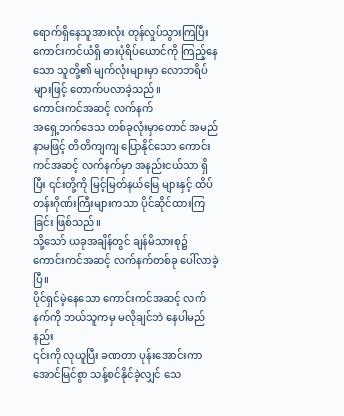ရောက်ရှိနေသူအားလုံး တုန်လှုပ်သွားကြပြီး ကောင်းကင်ယံရှိ ဓားပုံရိပ်ယောင်ကို ကြည့်နေသော သူတို့၏ မျက်လုံးများမှာ လောဘရိပ်များဖြင့် တောက်ပလာခဲ့သည်။
ကောင်းကင်အဆင့် လက်နက်
အရှေ့ဘက်ဒေသ တစ်ခုလုံးမှာတောင် အမည်နာမဖြင့် တိတိကျကျ ပြောနိုင်သော ကောင်းကင်အဆင့် လက်နက်မှာ အနည်းငယ်သာ ရှိပြီး ၎င်းတို့ကို မြင့်မြတ်နယ်မြေ များနှင့် ထိပ်တန်းဂိုဏ်းကြီးများကသာ ပိုင်ဆိုင်ထားကြခြင်း ဖြစ်သည်။
သို့သော် ယခုအချိန်တွင် ချန်မိသားစု၌ ကောင်းကင်အဆင့် လက်နက်တစ်ခု ပေါ်လာခဲ့ပြီ။
ပိုင်ရှင်မဲ့နေသော ကောင်းကင်အဆင့် လက်နက်ကို ဘယ်သူကမှ မလိုချင်ဘဲ နေပါမည်နည်း
၎င်းကို လုယူပြီး ခဏတာ ပုန်းအောင်းကာ အောင်မြင်စွာ သန့်စင်နိုင်ခဲ့လျှင် သေ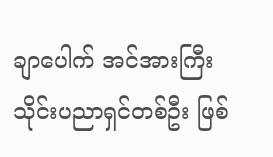ချာပေါက် အင်အားကြီး သိုင်းပညာရှင်တစ်ဦး ဖြစ်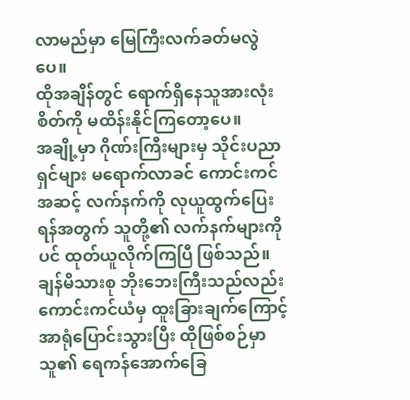လာမည်မှာ မြေကြီးလက်ခတ်မလွဲပေ။
ထိုအချိန်တွင် ရောက်ရှိနေသူအားလုံး စိတ်ကို မထိန်းနိုင်ကြတော့ပေ။
အချို့မှာ ဂိုဏ်းကြီးများမှ သိုင်းပညာရှင်များ မရောက်လာခင် ကောင်းကင်အဆင့် လက်နက်ကို လုယူထွက်ပြေးရန်အတွက် သူတို့၏ လက်နက်များကိုပင် ထုတ်ယူလိုက်ကြပြီ ဖြစ်သည်။
ချန်မိသားစု ဘိုးဘေးကြီးသည်လည်း ကောင်းကင်ယံမှ ထူးခြားချက်ကြောင့် အာရုံပြောင်းသွားပြီး ထိုဖြစ်စဉ်မှာ သူ၏ ရေကန်အောက်ခြေ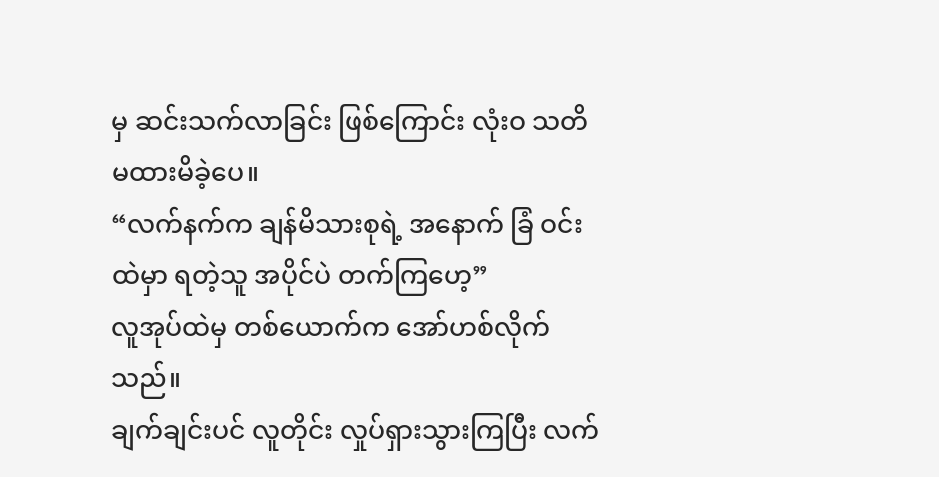မှ ဆင်းသက်လာခြင်း ဖြစ်ကြောင်း လုံးဝ သတိမထားမိခဲ့ပေ။
“လက်နက်က ချန်မိသားစုရဲ့ အနောက် ခြံ ဝင်းထဲမှာ ရတဲ့သူ အပိုင်ပဲ တက်ကြဟေ့”
လူအုပ်ထဲမှ တစ်ယောက်က အော်ဟစ်လိုက်သည်။
ချက်ချင်းပင် လူတိုင်း လှုပ်ရှားသွားကြပြီး လက်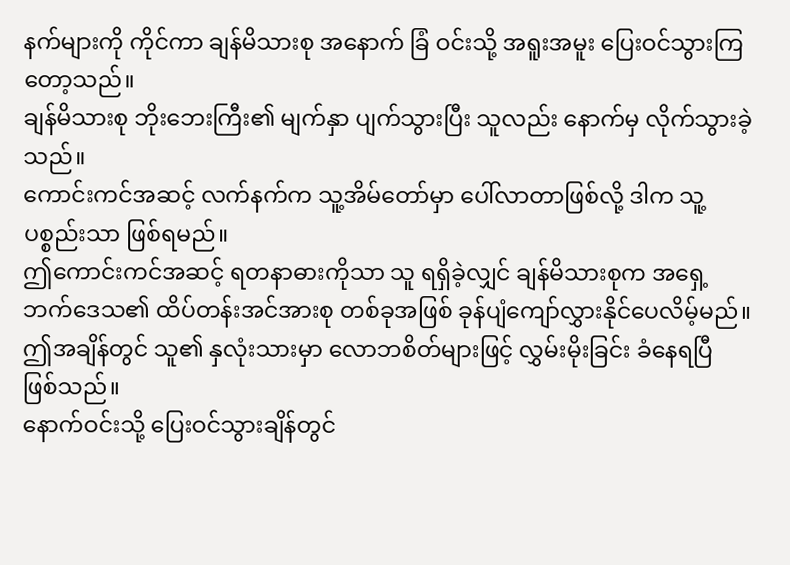နက်များကို ကိုင်ကာ ချန်မိသားစု အနောက် ခြံ ဝင်းသို့ အရူးအမူး ပြေးဝင်သွားကြတော့သည်။
ချန်မိသားစု ဘိုးဘေးကြီး၏ မျက်နှာ ပျက်သွားပြီး သူလည်း နောက်မှ လိုက်သွားခဲ့သည်။
ကောင်းကင်အဆင့် လက်နက်က သူ့အိမ်တော်မှာ ပေါ်လာတာဖြစ်လို့ ဒါက သူ့ပစ္စည်းသာ ဖြစ်ရမည်။
ဤကောင်းကင်အဆင့် ရတနာဓားကိုသာ သူ ရရှိခဲ့လျှင် ချန်မိသားစုက အရှေ့ဘက်ဒေသ၏ ထိပ်တန်းအင်အားစု တစ်ခုအဖြစ် ခုန်ပျံကျော်လွှားနိုင်ပေလိမ့်မည်။
ဤအချိန်တွင် သူ၏ နှလုံးသားမှာ လောဘစိတ်များဖြင့် လွှမ်းမိုးခြင်း ခံနေရပြီ ဖြစ်သည်။
နောက်ဝင်းသို့ ပြေးဝင်သွားချိန်တွင်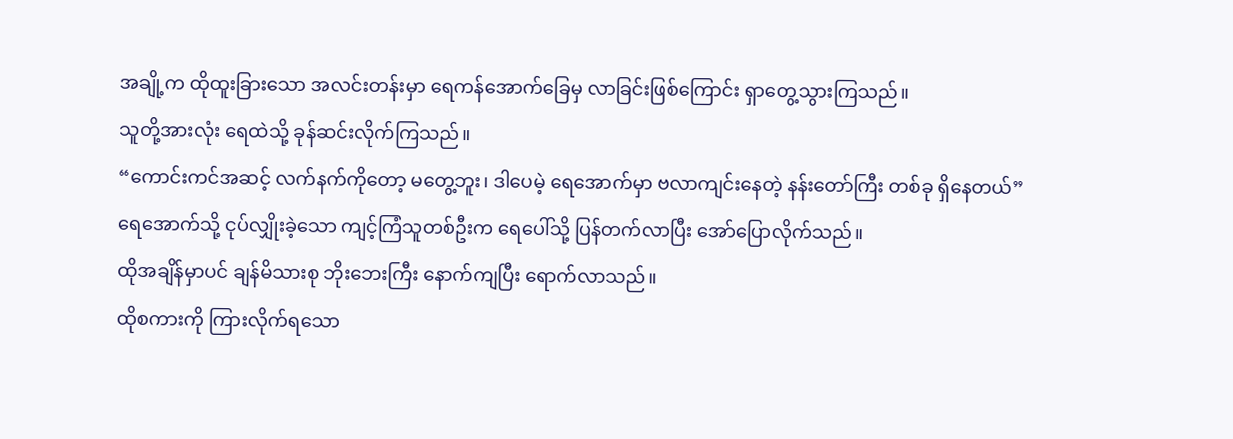အချို့က ထိုထူးခြားသော အလင်းတန်းမှာ ရေကန်အောက်ခြေမှ လာခြင်းဖြစ်ကြောင်း ရှာတွေ့သွားကြသည်။
သူတို့အားလုံး ရေထဲသို့ ခုန်ဆင်းလိုက်ကြသည်။
“ကောင်းကင်အဆင့် လက်နက်ကိုတော့ မတွေ့ဘူး၊ ဒါပေမဲ့ ရေအောက်မှာ ဗလာကျင်းနေတဲ့ နန်းတော်ကြီး တစ်ခု ရှိနေတယ်”
ရေအောက်သို့ ငုပ်လျှိုးခဲ့သော ကျင့်ကြံသူတစ်ဦးက ရေပေါ်သို့ ပြန်တက်လာပြီး အော်ပြောလိုက်သည်။
ထိုအချိန်မှာပင် ချန်မိသားစု ဘိုးဘေးကြီး နောက်ကျပြီး ရောက်လာသည်။
ထိုစကားကို ကြားလိုက်ရသော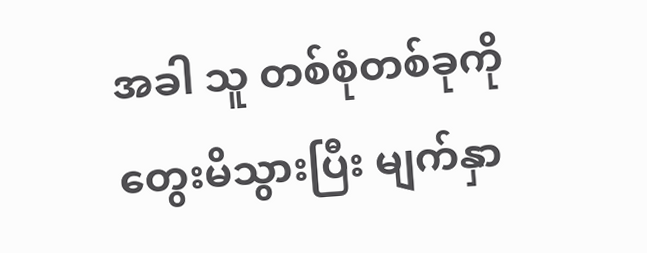အခါ သူ တစ်စုံတစ်ခုကို တွေးမိသွားပြီး မျက်နှာ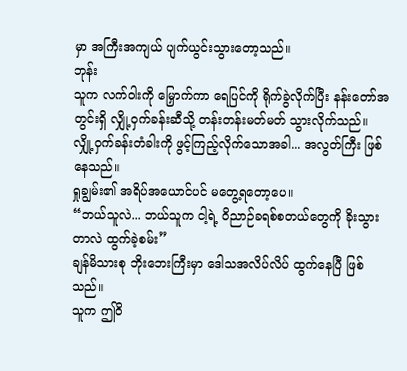မှာ အကြီးအကျယ် ပျက်ယွင်းသွားတော့သည်။
ဘုန်း
သူက လက်ဝါးကို မြှောက်ကာ ရေပြင်ကို ရိုက်ခွဲလိုက်ပြီး နန်းတော်အတွင်းရှိ လျှို့ဝှက်ခန်းဆီသို့ တန်းတန်းမတ်မတ် သွားလိုက်သည်။
လျှို့ဝှက်ခန်းတံခါးကို ဖွင့်ကြည့်လိုက်သောအခါ... အလွတ်ကြီး ဖြစ်နေသည်။
ရှုချွမ်း၏ အရိပ်အယောင်ပင် မတွေ့ရတော့ပေ။
“ဘယ်သူလဲ... ဘယ်သူက ငါ့ရဲ့ ဝိညာဉ်ခရစ်စတယ်တွေကို ခိုးသွားတာလဲ ထွက်ခဲ့စမ်း”
ချန်မိသားစု ဘိုးဘေးကြီးမှာ ဒေါသအလိပ်လိပ် ထွက်နေပြီ ဖြစ်သည်။
သူက ဤဝိ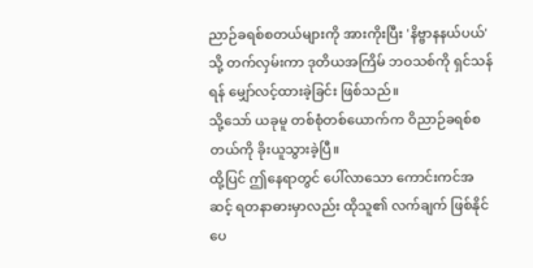ညာဉ်ခရစ်စတယ်များကို အားကိုးပြီး 'နိဗ္ဗာနနယ်ပယ်' သို့ တက်လှမ်းကာ ဒုတိယအကြိမ် ဘဝသစ်ကို ရှင်သန်ရန် မျှော်လင့်ထားခဲ့ခြင်း ဖြစ်သည်။
သို့သော် ယခုမူ တစ်စုံတစ်ယောက်က ဝိညာဉ်ခရစ်စတယ်ကို ခိုးယူသွားခဲ့ပြီ။
ထို့ပြင် ဤနေရာတွင် ပေါ်လာသော ကောင်းကင်အဆင့် ရတနာဓားမှာလည်း ထိုသူ၏ လက်ချက် ဖြစ်နိုင်ပေ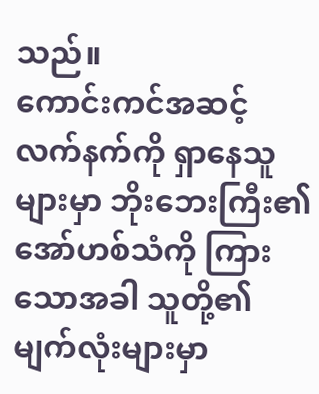သည်။
ကောင်းကင်အဆင့် လက်နက်ကို ရှာနေသူများမှာ ဘိုးဘေးကြီး၏ အော်ဟစ်သံကို ကြားသောအခါ သူတို့၏ မျက်လုံးများမှာ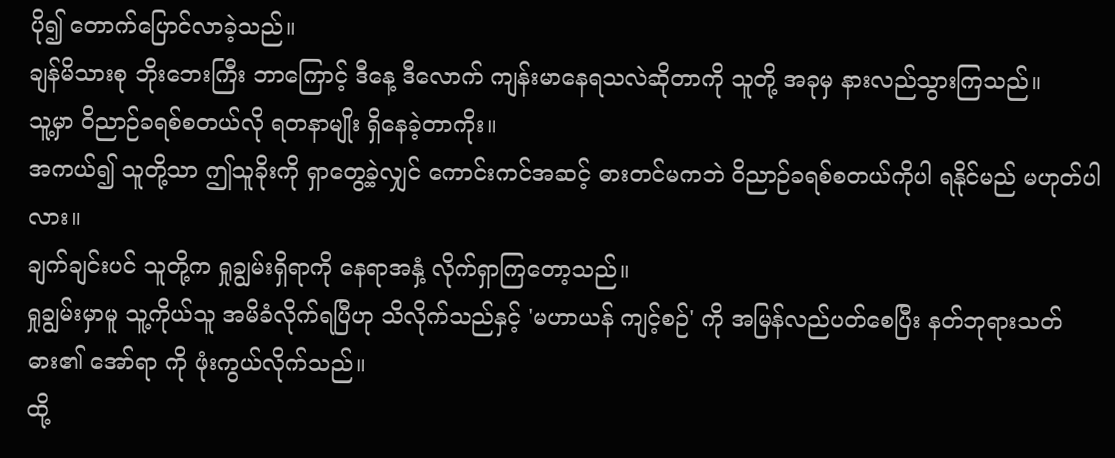ပို၍ တောက်ပြောင်လာခဲ့သည်။
ချန်မိသားစု ဘိုးဘေးကြီး ဘာကြောင့် ဒီနေ့ ဒီလောက် ကျန်းမာနေရသလဲဆိုတာကို သူတို့ အခုမှ နားလည်သွားကြသည်။
သူ့မှာ ဝိညာဉ်ခရစ်စတယ်လို ရတနာမျိုး ရှိနေခဲ့တာကိုး။
အကယ်၍ သူတို့သာ ဤသူခိုးကို ရှာတွေ့ခဲ့လျှင် ကောင်းကင်အဆင့် ဓားတင်မကဘဲ ဝိညာဉ်ခရစ်စတယ်ကိုပါ ရနိုင်မည် မဟုတ်ပါလား။
ချက်ချင်းပင် သူတို့က ရှုချွမ်းရှိရာကို နေရာအနှံ့ လိုက်ရှာကြတော့သည်။
ရှုချွမ်းမှာမူ သူ့ကိုယ်သူ အမိခံလိုက်ရပြီဟု သိလိုက်သည်နှင့် 'မဟာယန် ကျင့်စဉ်' ကို အမြန်လည်ပတ်စေပြီး နတ်ဘုရားသတ်ဓား၏ အော်ရာ ကို ဖုံးကွယ်လိုက်သည်။
ထို့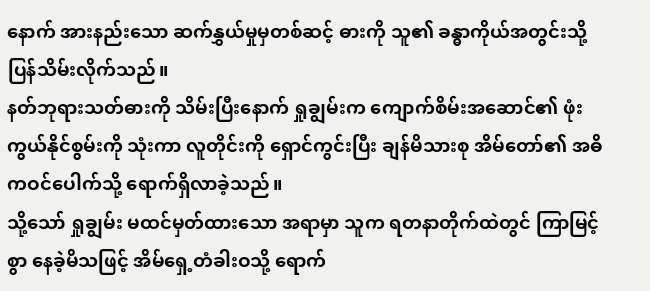နောက် အားနည်းသော ဆက်နွှယ်မှုမှတစ်ဆင့် ဓားကို သူ၏ ခန္ဓာကိုယ်အတွင်းသို့ ပြန်သိမ်းလိုက်သည်။
နတ်ဘုရားသတ်ဓားကို သိမ်းပြီးနောက် ရှုချွမ်းက ကျောက်စိမ်းအဆောင်၏ ဖုံးကွယ်နိုင်စွမ်းကို သုံးကာ လူတိုင်းကို ရှောင်ကွင်းပြီး ချန်မိသားစု အိမ်တော်၏ အဓိကဝင်ပေါက်သို့ ရောက်ရှိလာခဲ့သည်။
သို့သော် ရှုချွမ်း မထင်မှတ်ထားသော အရာမှာ သူက ရတနာတိုက်ထဲတွင် ကြာမြင့်စွာ နေခဲ့မိသဖြင့် အိမ်ရှေ့တံခါးဝသို့ ရောက်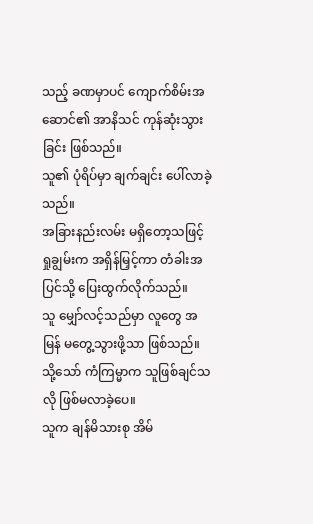သည့် ခဏမှာပင် ကျောက်စိမ်းအဆောင်၏ အာနိသင် ကုန်ဆုံးသွားခြင်း ဖြစ်သည်။
သူ၏ ပုံရိပ်မှာ ချက်ချင်း ပေါ်လာခဲ့သည်။
အခြားနည်းလမ်း မရှိတော့သဖြင့် ရှုချွမ်းက အရှိန်မြှင့်ကာ တံခါးအပြင်သို့ ပြေးထွက်လိုက်သည်။
သူ မျှော်လင့်သည်မှာ လူတွေ အမြန် မတွေ့သွားဖို့သာ ဖြစ်သည်။
သို့သော် ကံကြမ္မာက သူဖြစ်ချင်သလို ဖြစ်မလာခဲ့ပေ။
သူက ချန်မိသားစု အိမ်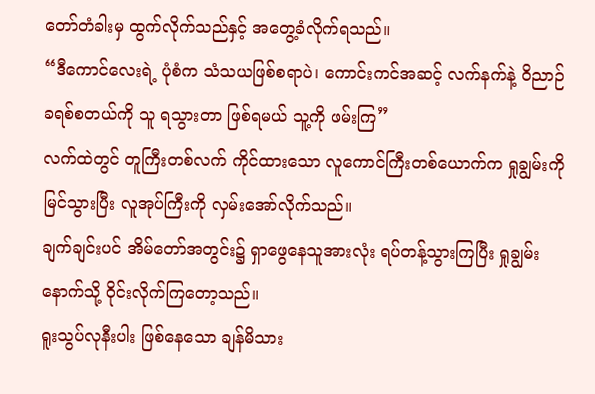တော်တံခါးမှ ထွက်လိုက်သည်နှင့် အတွေ့ခံလိုက်ရသည်။
“ဒီကောင်လေးရဲ့ ပုံစံက သံသယဖြစ်စရာပဲ၊ ကောင်းကင်အဆင့် လက်နက်နဲ့ ဝိညာဉ်ခရစ်စတယ်ကို သူ ရသွားတာ ဖြစ်ရမယ် သူ့ကို ဖမ်းကြ”
လက်ထဲတွင် တူကြီးတစ်လက် ကိုင်ထားသော လူကောင်ကြီးတစ်ယောက်က ရှုချွမ်းကို မြင်သွားပြီး လူအုပ်ကြီးကို လှမ်းအော်လိုက်သည်။
ချက်ချင်းပင် အိမ်တော်အတွင်း၌ ရှာဖွေနေသူအားလုံး ရပ်တန့်သွားကြပြီး ရှုချွမ်းနောက်သို့ ဝိုင်းလိုက်ကြတော့သည်။
ရူးသွပ်လုနီးပါး ဖြစ်နေသော ချန်မိသား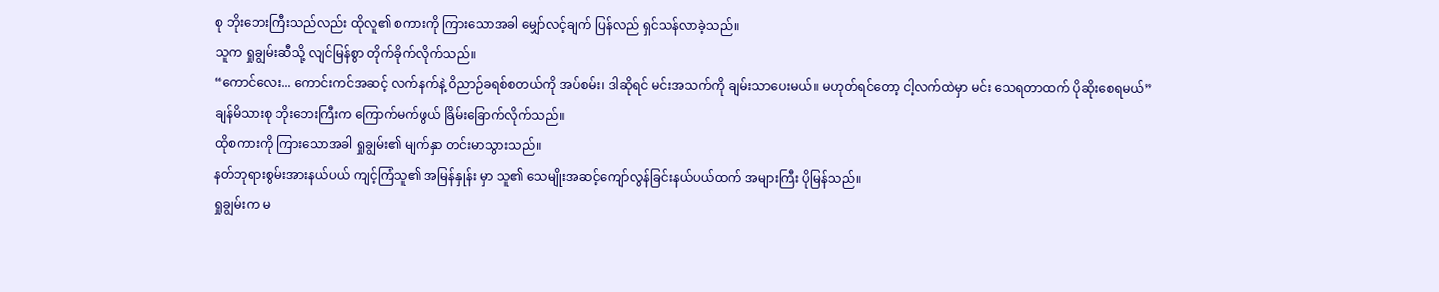စု ဘိုးဘေးကြီးသည်လည်း ထိုလူ၏ စကားကို ကြားသောအခါ မျှော်လင့်ချက် ပြန်လည် ရှင်သန်လာခဲ့သည်။
သူက ရှုချွမ်းဆီသို့ လျင်မြန်စွာ တိုက်ခိုက်လိုက်သည်။
“ကောင်လေး... ကောင်းကင်အဆင့် လက်နက်နဲ့ ဝိညာဉ်ခရစ်စတယ်ကို အပ်စမ်း၊ ဒါဆိုရင် မင်းအသက်ကို ချမ်းသာပေးမယ်။ မဟုတ်ရင်တော့ ငါ့လက်ထဲမှာ မင်း သေရတာထက် ပိုဆိုးစေရမယ်”
ချန်မိသားစု ဘိုးဘေးကြီးက ကြောက်မက်ဖွယ် ခြိမ်းခြောက်လိုက်သည်။
ထိုစကားကို ကြားသောအခါ ရှုချွမ်း၏ မျက်နှာ တင်းမာသွားသည်။
နတ်ဘုရားစွမ်းအားနယ်ပယ် ကျင့်ကြံသူ၏ အမြန်နှုန်း မှာ သူ၏ သေမျိုးအဆင့်ကျော်လွန်ခြင်းနယ်ပယ်ထက် အများကြီး ပိုမြန်သည်။
ရှုချွမ်းက မ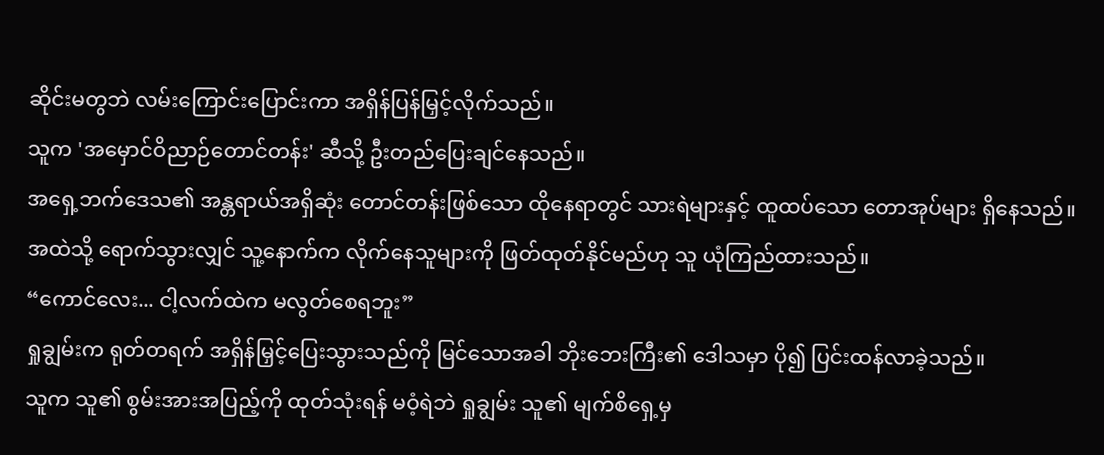ဆိုင်းမတွဘဲ လမ်းကြောင်းပြောင်းကာ အရှိန်ပြန်မြှင့်လိုက်သည်။
သူက 'အမှောင်ဝိညာဉ်တောင်တန်း' ဆီသို့ ဦးတည်ပြေးချင်နေသည်။
အရှေ့ဘက်ဒေသ၏ အန္တရာယ်အရှိဆုံး တောင်တန်းဖြစ်သော ထိုနေရာတွင် သားရဲများနှင့် ထူထပ်သော တောအုပ်များ ရှိနေသည်။
အထဲသို့ ရောက်သွားလျှင် သူ့နောက်က လိုက်နေသူများကို ဖြတ်ထုတ်နိုင်မည်ဟု သူ ယုံကြည်ထားသည်။
“ကောင်လေး... ငါ့လက်ထဲက မလွတ်စေရဘူး”
ရှုချွမ်းက ရုတ်တရက် အရှိန်မြှင့်ပြေးသွားသည်ကို မြင်သောအခါ ဘိုးဘေးကြီး၏ ဒေါသမှာ ပို၍ ပြင်းထန်လာခဲ့သည်။
သူက သူ၏ စွမ်းအားအပြည့်ကို ထုတ်သုံးရန် မဝံ့ရဲဘဲ ရှုချွမ်း သူ၏ မျက်စိရှေ့မှ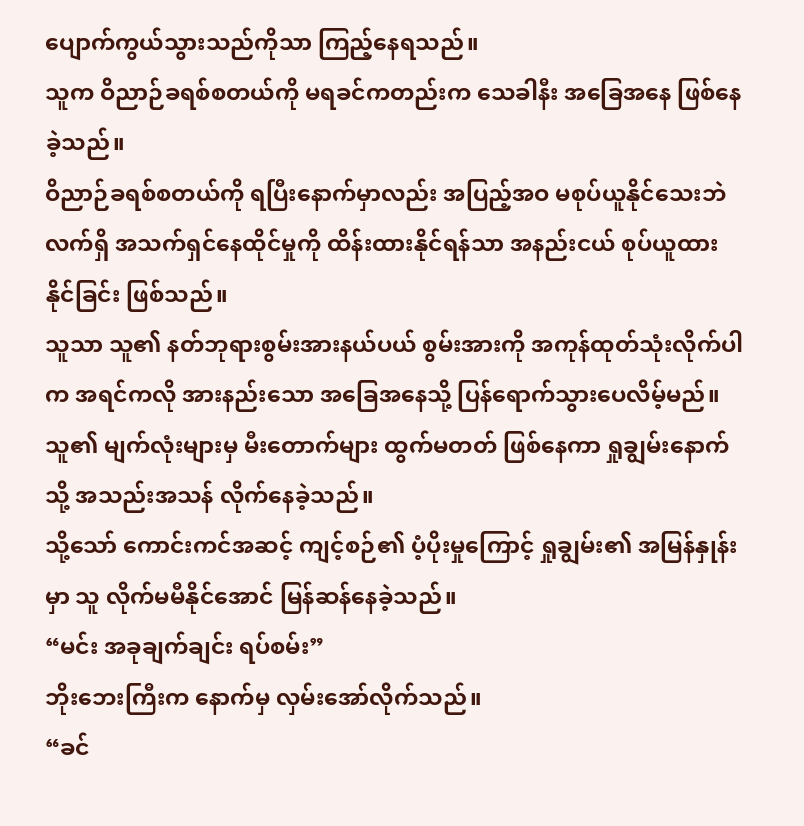ပျောက်ကွယ်သွားသည်ကိုသာ ကြည့်နေရသည်။
သူက ဝိညာဉ်ခရစ်စတယ်ကို မရခင်ကတည်းက သေခါနီး အခြေအနေ ဖြစ်နေခဲ့သည်။
ဝိညာဉ်ခရစ်စတယ်ကို ရပြီးနောက်မှာလည်း အပြည့်အဝ မစုပ်ယူနိုင်သေးဘဲ လက်ရှိ အသက်ရှင်နေထိုင်မှုကို ထိန်းထားနိုင်ရန်သာ အနည်းငယ် စုပ်ယူထားနိုင်ခြင်း ဖြစ်သည်။
သူသာ သူ၏ နတ်ဘုရားစွမ်းအားနယ်ပယ် စွမ်းအားကို အကုန်ထုတ်သုံးလိုက်ပါက အရင်ကလို အားနည်းသော အခြေအနေသို့ ပြန်ရောက်သွားပေလိမ့်မည်။
သူ၏ မျက်လုံးများမှ မီးတောက်များ ထွက်မတတ် ဖြစ်နေကာ ရှုချွမ်းနောက်သို့ အသည်းအသန် လိုက်နေခဲ့သည်။
သို့သော် ကောင်းကင်အဆင့် ကျင့်စဉ်၏ ပံ့ပိုးမှုကြောင့် ရှုချွမ်း၏ အမြန်နှုန်း မှာ သူ လိုက်မမီနိုင်အောင် မြန်ဆန်နေခဲ့သည်။
“မင်း အခုချက်ချင်း ရပ်စမ်း”
ဘိုးဘေးကြီးက နောက်မှ လှမ်းအော်လိုက်သည်။
“ခင်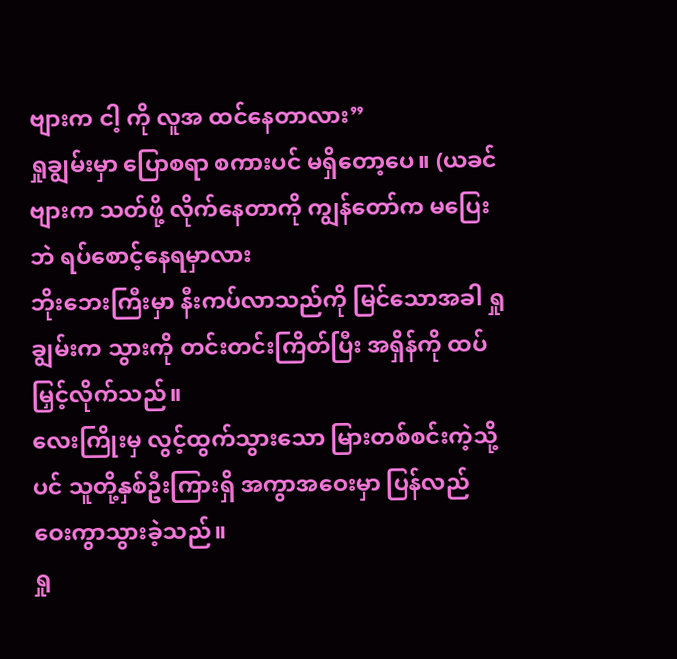ဗျားက ငါ့ ကို လူအ ထင်နေတာလား”
ရှုချွမ်းမှာ ပြောစရာ စကားပင် မရှိတော့ပေ။ (ယခင်ဗျားက သတ်ဖို့ လိုက်နေတာကို ကျွန်တော်က မပြေးဘဲ ရပ်စောင့်နေရမှာလား
ဘိုးဘေးကြီးမှာ နီးကပ်လာသည်ကို မြင်သောအခါ ရှုချွမ်းက သွားကို တင်းတင်းကြိတ်ပြီး အရှိန်ကို ထပ်မြှင့်လိုက်သည်။
လေးကြိုးမှ လွင့်ထွက်သွားသော မြားတစ်စင်းကဲ့သို့ပင် သူတို့နှစ်ဦးကြားရှိ အကွာအဝေးမှာ ပြန်လည် ဝေးကွာသွားခဲ့သည်။
ရှု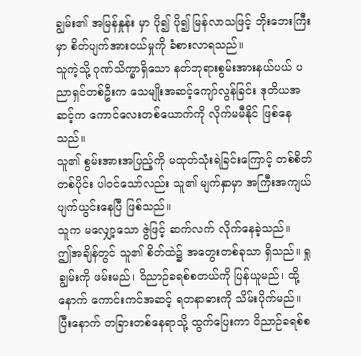ချွမ်း၏ အမြန်နှုန်း မှာ ပို၍ ပို၍ မြန်လာသဖြင့် ဘိုးဘေးကြီးမှာ စိတ်ပျက်အားငယ်မှုကို ခံစားလာရသည်။
သူကဲ့သို့ ဂုဏ်သိက္ခာရှိသော နတ်ဘုရားစွမ်းအားနယ်ပယ် ပညာရှင်တစ်ဦးက သေမျိုးအဆင့်ကျော်လွန်ခြင်း ဒုတိယအဆင့်က ကောင်လေးတစ်ယောက်ကို လိုက်မမီနိုင် ဖြစ်နေသည်။
သူ၏ စွမ်းအားအပြည့်ကို မထုတ်သုံးရဲခြင်းကြောင့် တစ်စိတ်တစ်ပိုင်း ပါဝင်သော်လည်း သူ၏ မျက်နှာမှာ အကြီးအကျယ် ပျက်ယွင်းနေပြီ ဖြစ်သည်။
သူက မလျှော့သော ဇွဲဖြင့် ဆက်လက် လိုက်နေခဲ့သည်။
ဤအချိန်တွင် သူ၏ စိတ်ထဲ၌ အတွေးတစ်ခုသာ ရှိသည်။ ရှုချွမ်းကို ဖမ်းမည်၊ ဝိညာဉ်ခရစ်စတယ်ကို ပြန်ယူမည်၊ ထို့နောက် ကောင်းကင်အဆင့် ရတနာဓားကို သိမ်းပိုက်မည်။
ပြီးနောက် တခြားတစ်နေရာသို့ ထွက်ပြေးကာ ဝိညာဉ်ခရစ်စ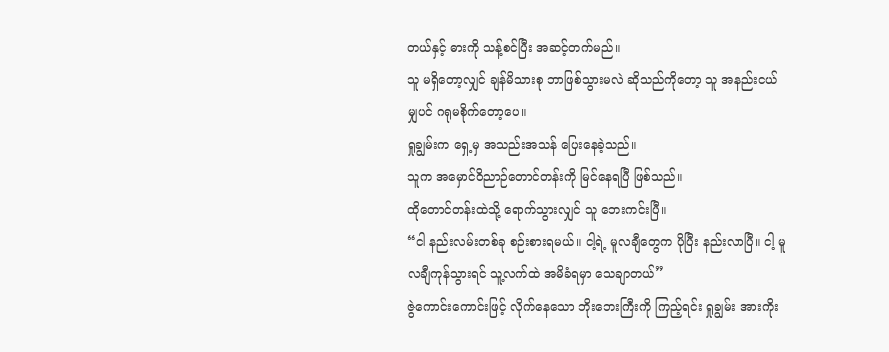တယ်နှင့် ဓားကို သန့်စင်ပြီး အဆင့်တက်မည်။
သူ မရှိတော့လျှင် ချန်မိသားစု ဘာဖြစ်သွားမလဲ ဆိုသည်ကိုတော့ သူ အနည်းငယ်မျှပင် ဂရုမစိုက်တော့ပေ။
ရှုချွမ်းက ရှေ့မှ အသည်းအသန် ပြေးနေခဲ့သည်။
သူက အမှောင်ဝိညာဉ်တောင်တန်းကို မြင်နေရပြီ ဖြစ်သည်။
ထိုတောင်တန်းထဲသို့ ရောက်သွားလျှင် သူ ဘေးကင်းပြီ။
“ငါ နည်းလမ်းတစ်ခု စဉ်းစားရမယ်။ ငါ့ရဲ့ မူလချီတွေက ပိုပြီး နည်းလာပြီ။ ငါ့ မူလချီကုန်သွားရင် သူ့လက်ထဲ အမိခံရမှာ သေချာတယ်”
ဇွဲကောင်းကောင်းဖြင့် လိုက်နေသော ဘိုးဘေးကြီးကို ကြည့်ရင်း ရှုချွမ်း အားကိုး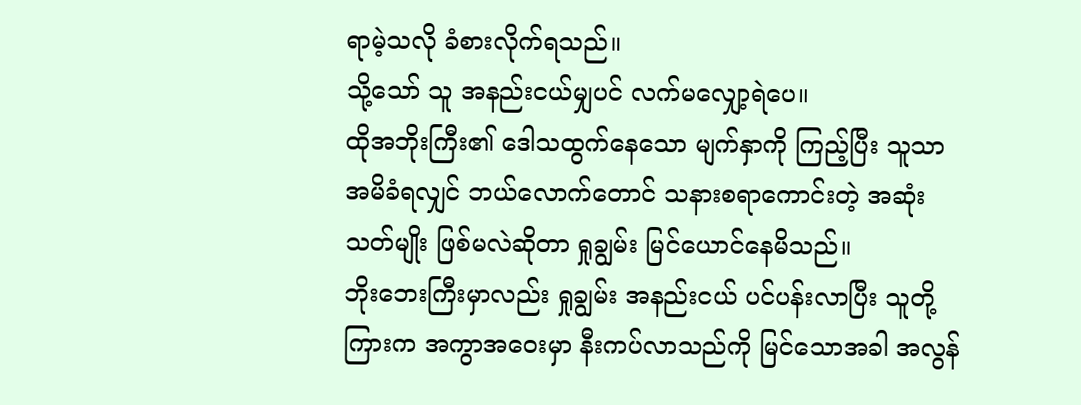ရာမဲ့သလို ခံစားလိုက်ရသည်။
သို့သော် သူ အနည်းငယ်မျှပင် လက်မလျှော့ရဲပေ။
ထိုအဘိုးကြီး၏ ဒေါသထွက်နေသော မျက်နှာကို ကြည့်ပြီး သူသာ အမိခံရလျှင် ဘယ်လောက်တောင် သနားစရာကောင်းတဲ့ အဆုံးသတ်မျိုး ဖြစ်မလဲဆိုတာ ရှုချွမ်း မြင်ယောင်နေမိသည်။
ဘိုးဘေးကြီးမှာလည်း ရှုချွမ်း အနည်းငယ် ပင်ပန်းလာပြီး သူတို့ကြားက အကွာအဝေးမှာ နီးကပ်လာသည်ကို မြင်သောအခါ အလွန်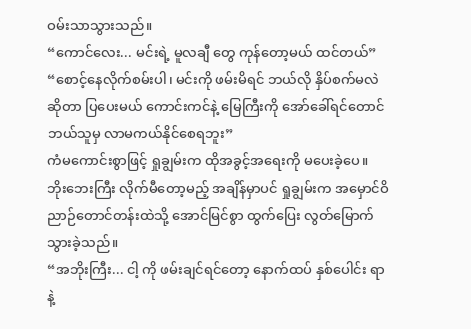ဝမ်းသာသွားသည်။
“ကောင်လေး... မင်းရဲ့ မူလချီ တွေ ကုန်တော့မယ် ထင်တယ်”
“စောင့်နေလိုက်စမ်းပါ၊ မင်းကို ဖမ်းမိရင် ဘယ်လို နှိပ်စက်မလဲဆိုတာ ပြပေးမယ် ကောင်းကင်နဲ့ မြေကြီးကို အော်ခေါ်ရင်တောင် ဘယ်သူမှ လာမကယ်နိုင်စေရဘူး”
ကံမကောင်းစွာဖြင့် ရှုချွမ်းက ထိုအခွင့်အရေးကို မပေးခဲ့ပေ။
ဘိုးဘေးကြီး လိုက်မီတော့မည့် အချိန်မှာပင် ရှုချွမ်းက အမှောင်ဝိညာဉ်တောင်တန်းထဲသို့ အောင်မြင်စွာ ထွက်ပြေး လွတ်မြောက်သွားခဲ့သည်။
“အဘိုးကြီး... ငါ့ ကို ဖမ်းချင်ရင်တော့ နောက်ထပ် နှစ်ပေါင်း ရာနဲ့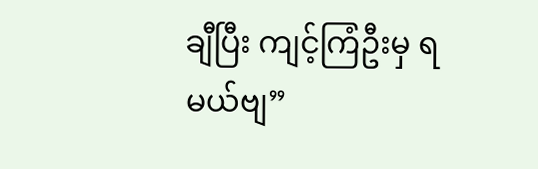ချီပြီး ကျင့်ကြံဦးမှ ရမယ်ဗျ”